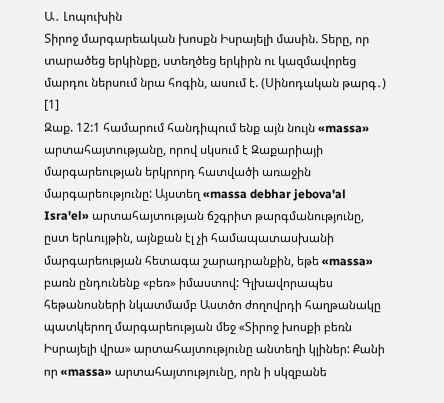Ա․ Լոպուխին
Տիրոջ մարգարեական խոսքն Իսրայելի մասին. Տերը, որ տարածեց երկինքը, ստեղծեց երկիրն ու կազմավորեց մարդու ներսում նրա հոգին, ասում է. (Սինոդական թարգ․) [1]
Զաք. 12:1 համարում հանդիպում ենք այն նույն «massa» արտահայտությանը, որով սկսում է Զաքարիայի մարգարեության երկրորդ հատվածի առաջին մարգարեությունը: Այստեղ «massa debhar jebova'al Isra'el» արտահայտության ճշգրիտ թարգմանությունը, ըստ երևույթին, այնքան էլ չի համապատասխանի մարգարեության հետագա շարադրանքին, եթե «massa» բառն ընդունենք «բեռ» իմաստով: Գլխավորապես հեթանոսների նկատմամբ Աստծո ժողովրդի հաղթանակը պատկերող մարգարեության մեջ «Տիրոջ խոսքի բեռն Իսրայելի վրա» արտահայտությունը անտեղի կլիներ: Քանի որ «massa» արտահայտությունը, որն ի սկզբանե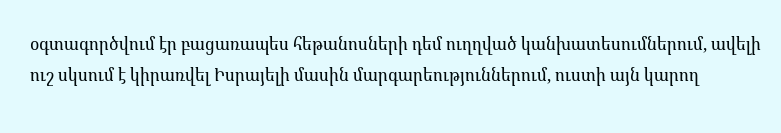օգտագործվում էր բացառապես հեթանոսների դեմ ուղղված կանխատեսումներում, ավելի ուշ սկսում է կիրառվել Իսրայելի մասին մարգարեություններում, ուստի այն կարող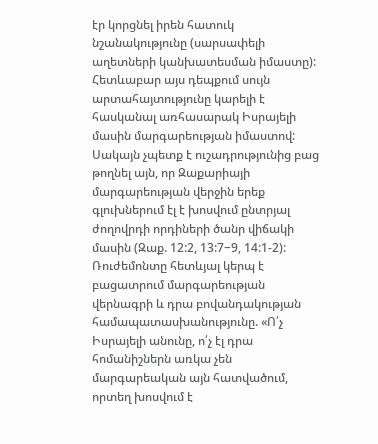էր կորցնել իրեն հատուկ նշանակությունը (սարսափելի աղետների կանխատեսման իմաստը): Հետևաբար այս դեպքում սույն արտահայտությունը կարելի է հասկանալ առհասարակ Իսրայելի մասին մարգարեության իմաստով: Սակայն չպետք է ուշադրությունից բաց թողնել այն, որ Զաքարիայի մարգարեության վերջին երեք գլուխներում էլ է խոսվում ընտրյալ ժողովրդի որդիների ծանր վիճակի մասին (Զաք. 12:2, 13:7−9, 14:1-2): Ռուժեմոնտը հետևյալ կերպ է բացատրում մարգարեության վերնագրի և դրա բովանդակության համապատասխանությունը. «Ո՛չ Իսրայելի անունը, ո՛չ էլ դրա հոմանիշներն առկա չեն մարգարեական այն հատվածում, որտեղ խոսվում է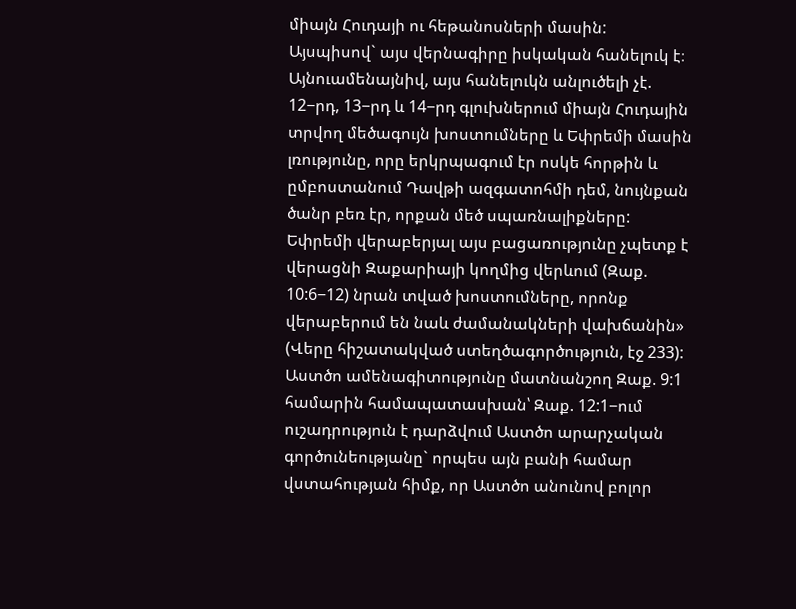միայն Հուդայի ու հեթանոսների մասին: Այսպիսով` այս վերնագիրը իսկական հանելուկ է։ Այնուամենայնիվ, այս հանելուկն անլուծելի չէ. 12−րդ, 13−րդ և 14−րդ գլուխներում միայն Հուդային տրվող մեծագույն խոստումները և Եփրեմի մասին լռությունը, որը երկրպագում էր ոսկե հորթին և ըմբոստանում Դավթի ազգատոհմի դեմ, նույնքան ծանր բեռ էր, որքան մեծ սպառնալիքները: Եփրեմի վերաբերյալ այս բացառությունը չպետք է վերացնի Զաքարիայի կողմից վերևում (Զաք. 10:6−12) նրան տված խոստումները, որոնք վերաբերում են նաև ժամանակների վախճանին» (Վերը հիշատակված ստեղծագործություն, էջ 233): Աստծո ամենագիտությունը մատնանշող Զաք. 9:1 համարին համապատասխան՝ Զաք. 12:1−ում ուշադրություն է դարձվում Աստծո արարչական գործունեությանը` որպես այն բանի համար վստահության հիմք, որ Աստծո անունով բոլոր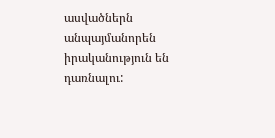ասվածներն անպայմանորեն իրականություն են դառնալու: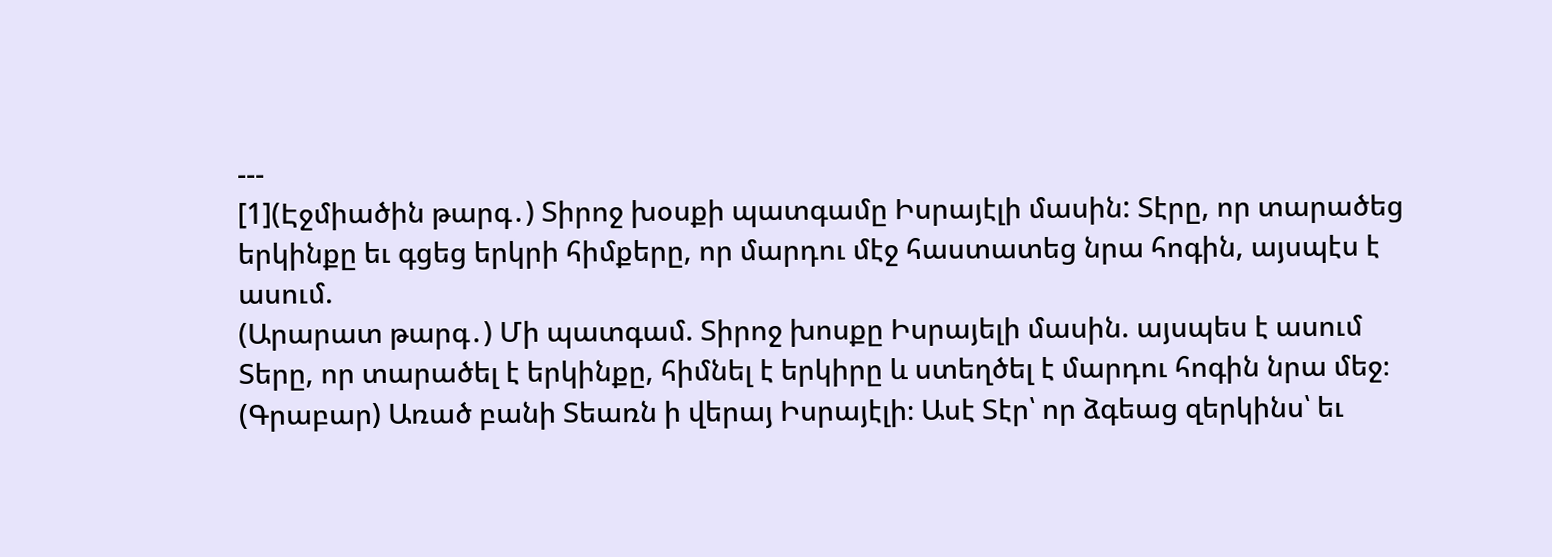---
[1](Էջմիածին թարգ․) Տիրոջ խօսքի պատգամը Իսրայէլի մասին: Տէրը, որ տարածեց երկինքը եւ գցեց երկրի հիմքերը, որ մարդու մէջ հաստատեց նրա հոգին, այսպէս է ասում.
(Արարատ թարգ․) Մի պատգամ. Տիրոջ խոսքը Իսրայելի մասին. այսպես է ասում Տերը, որ տարածել է երկինքը, հիմնել է երկիրը և ստեղծել է մարդու հոգին նրա մեջ։
(Գրաբար) Առած բանի Տեառն ի վերայ Իսրայէլի։ Ասէ Տէր՝ որ ձգեաց զերկինս՝ եւ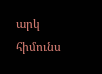արկ հիմունս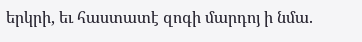երկրի, եւ հաստատէ զոգի մարդոյ ի նմա.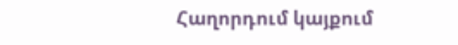Հաղորդում կայքում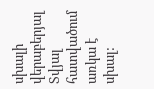սխալի վերաբերյալ
Տվյալ հատվածում առկա է սխալ: